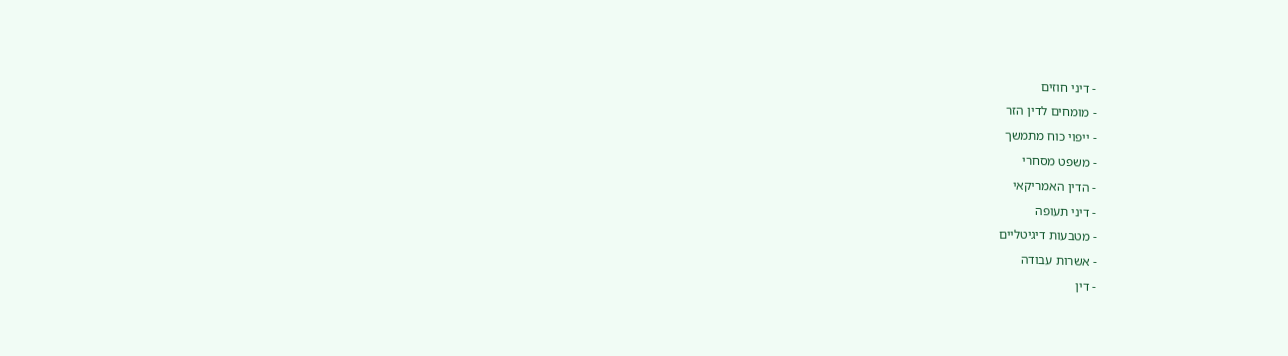- דיני חוזים
- מומחים לדין הזר
- ייפוי כוח מתמשך
- משפט מסחרי
- הדין האמריקאי
- דיני תעופה
- מטבעות דיגיטליים
- אשרות עבודה
- דין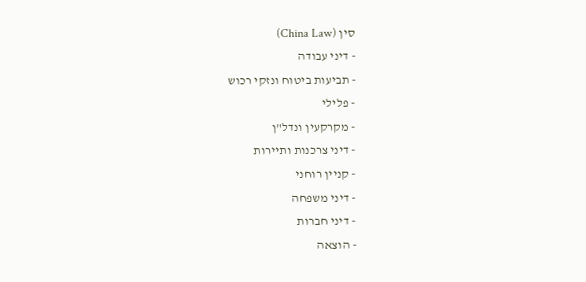סין (China Law)
- דיני עבודה
- תביעות ביטוח ונזקי רכוש
- פלילי
- מקרקעין ונדל"ן
- דיני צרכנות ותיירות
- קניין רוחני
- דיני משפחה
- דיני חברות
- הוצאה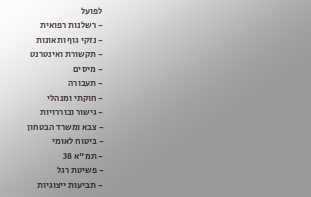לפועל
- רשלנות רפואית
- נזקי גוף ותאונות
- תקשורת ואינטרנט
- מיסים
- תעבורה
- חוקתי ומנהלי
- גישור ובוררויות
- צבא ומשרד הבטחון
- ביטוח לאומי
- תמ"א 38
- פשיטת רגל
- תביעות ייצוגיות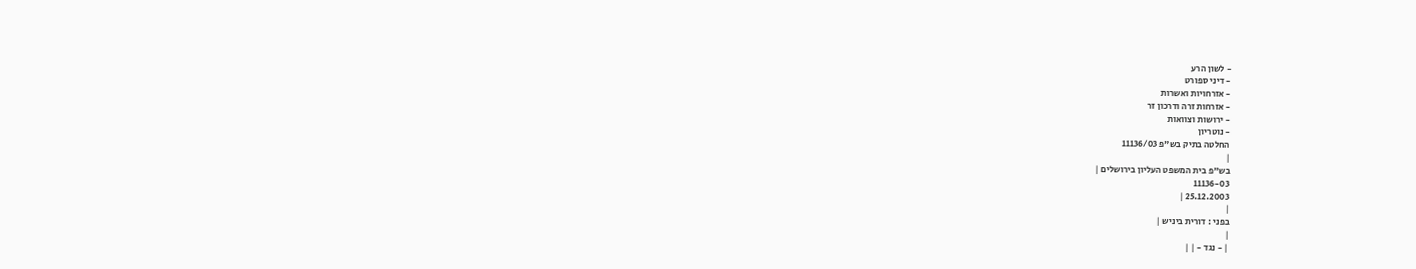- לשון הרע
- דיני ספורט
- אזרחויות ואשרות
- אזרחות זרה ודרכון זר
- ירושות וצוואות
- נוטריון
החלטה בתיק בש"פ 11136/03
|
בש"פ בית המשפט העליון בירושלים |
11136-03
25.12.2003 |
|
בפני : דורית ביניש |
|
| - נגד - | |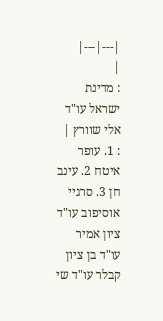|---|---|
|
: מדינת ישראל עו"ד אלי שוורץ |
: 1. עופר איטח 2. עינב חן 3. סרגיי אוסיפוב עו"ד ציון אמיר עו"ד בן ציון קבלר עו"ד שי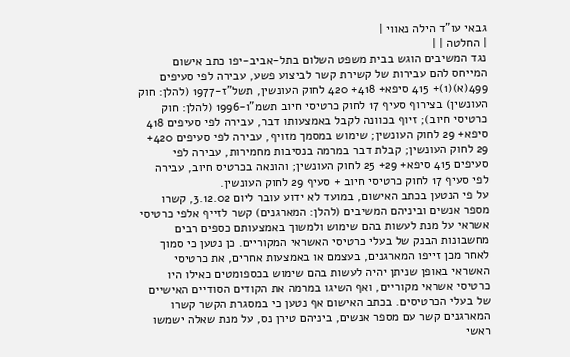גבאי עו"ד הילה נאווי |
| החלטה | |
נגד המשיבים הוגש בבית משפט השלום בתל-אביב-יפו כתב אישום המייחס להם עבירות של קשירת קשר לביצוע פשע, עבירה לפי סעיפים 499(א)(1)+ 415 סיפא+ 418+ 420 לחוק העונשין, תשל"ז-1977 (להלן: חוק העונשין) בצירוף סעיף 17 לחוק כרטיסי חיוב תשמ"ו-1996 (להלן: חוק כרטיסי חיוב); זיוף בכוונה לקבל באמצעותו דבר, עבירה לפי סעיפים 418 סיפא+ 29 לחוק העונשין; שימוש במסמך מזויף, עבירה לפי סעיפים 420+ 29 לחוק העונשין; קבלת דבר במרמה בנסיבות מחמירות, עבירה לפי סעיפים 415 סיפא+ 29+ 25 לחוק העונשין; והונאה בכרטיס חיוב, עבירה לפי סעיף 17 לחוק כרטיסי חיוב + סעיף 29 לחוק העונשין.
על פי הנטען בכתב האישום, במועד לא ידוע עובר ליום 3.12.02, קשרו מספר אנשים וביניהם המשיבים (להלן: המארגנים) קשר לזייף אלפי כרטיסי אשראי על מנת לעשות בהם שימוש ולמשוך באמצעותם כספים רבים מחשבונות הבנק של בעלי כרטיסי האשראי המקוריים. כן נטען כי סמוך לאחר מכן זייפו המארגנים, בעצמם או באמצעות אחרים, את כרטיסי האשראי באופן שניתן יהיה לעשות בהם שימוש בכספומטים כאילו היו כרטיסי אשראי מקוריים, ואף השיגו במרמה את הקודים הסודיים האישיים של בעלי הכרטיסים. בכתב האישום אף נטען כי במסגרת הקשר קשרו המארגנים קשר עם מספר אנשים, ביניהם טירן נס, על מנת שאלה ישמשו ראשי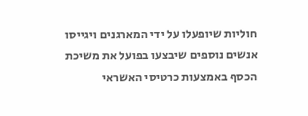חוליות שיופעלו על ידי המארגנים ויגייסו אנשים נוספים שיבצעו בפועל את משיכת הכסף באמצעות כרטיסי האשראי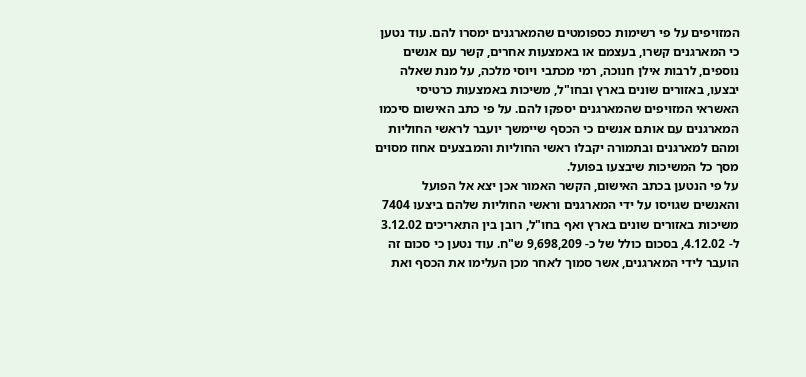המזויפים על פי רשימות כספומטים שהמארגנים ימסרו להם. עוד נטען כי המארגנים קשרו, בעצמם או באמצעות אחרים, קשר עם אנשים נוספים, לרבות אילן חנוכה, רמי מכתבי ויוסי מלכה, על מנת שאלה יבצעו, באזורים שונים בארץ ובחו"ל, משיכות באמצעות כרטיסי האשראי המזויפים שהמארגנים יספקו להם. על פי כתב האישום סיכמו המארגנים עם אותם אנשים כי הכסף שיימשך יועבר לראשי החוליות ומהם למארגנים ובתמורה יקבלו ראשי החוליות והמבצעים אחוז מסוים מסך כל המשיכות שיבצעו בפועל.
על פי הנטען בכתב האישום, הקשר האמור אכן יצא אל הפועל והאנשים שגויסו על ידי המארגנים וראשי החוליות שלהם ביצעו 7404 משיכות באזורים שונים בארץ ואף בחו"ל, רובן בין התאריכים 3.12.02 ל- 4.12.02, בסכום כולל של כ- 9,698,209 ש"ח. עוד נטען כי סכום זה הועבר לידי המארגנים, אשר סמוך לאחר מכן העלימו את הכסף ואת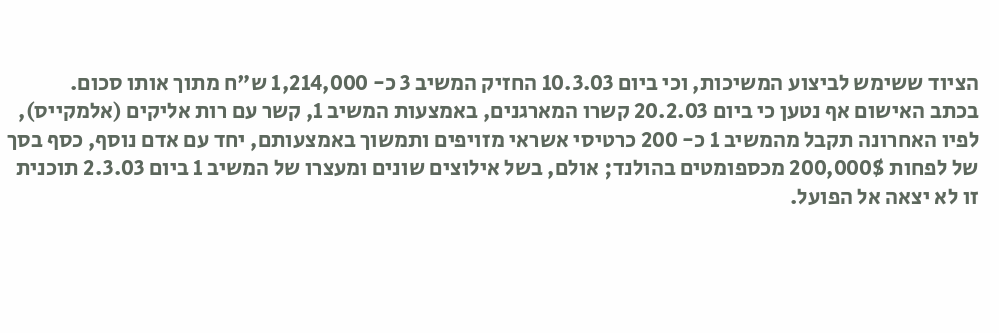הציוד ששימש לביצוע המשיכות, וכי ביום 10.3.03 החזיק המשיב 3 כ- 1,214,000 ש"ח מתוך אותו סכום.
בכתב האישום אף נטען כי ביום 20.2.03 קשרו המארגנים, באמצעות המשיב 1, קשר עם רות אליקים (אלמקייס), לפיו האחרונה תקבל מהמשיב 1 כ- 200 כרטיסי אשראי מזויפים ותמשוך באמצעותם, יחד עם אדם נוסף, כסף בסך של לפחות 200,000$ מכספומטים בהולנד; אולם, בשל אילוצים שונים ומעצרו של המשיב 1 ביום 2.3.03 תוכנית זו לא יצאה אל הפועל.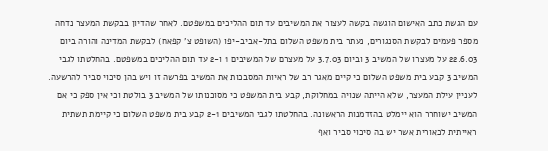עם הגשת כתב האישום הוגשה בקשה לעצור את המשיבים עד תום ההליכים במשפטם. לאחר שהדיון בבקשת המעצר נדחה מספר פעמים לבקשת הסנגורים, נעתר בית משפט השלום בתל-אביב-יפו (השופט צ' קפאח) לבקשת המדינה והורה ביום 22.6.03 על מעצרו של המשיב 3 וביום 3.7.03 על מעצרם של המשיבים 1 ו-2 עד תום ההליכים במשפטם. בהחלטתו לגבי המשיב 3 קבע בית משפט השלום כי קיים מאגר רב של ראיות המסבכות את המשיב בפרשה זו ויש בהן סיכוי סביר להרשעה. לעניין עילת המעצר, שלא הייתה שנויה במחלוקת, קבע בית המשפט כי מסוכנותו של המשיב 3 בולטת וכי אין ספק כי אם המשיב ישוחרר הוא יימלט בהזדמנות הראשונה. בהחלטתו לגבי המשיבים 2-1 קבע בית משפט השלום כי קיימת תשתית ראייתית לכאורית אשר יש בה סיכוי סביר ואף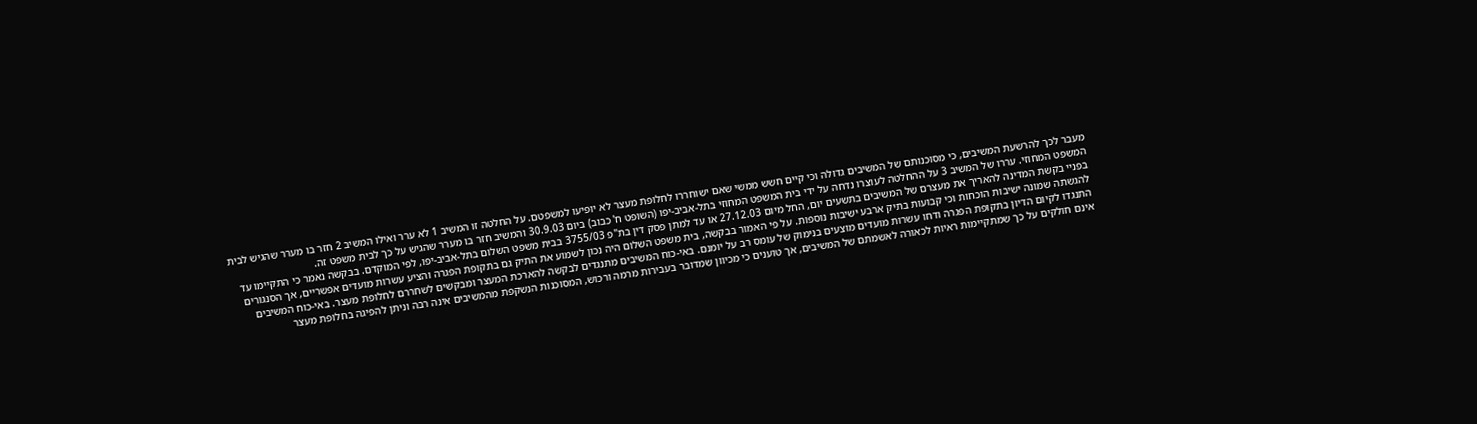מעבר לכך להרשעת המשיבים, כי מסוכנותם של המשיבים גדולה וכי קיים חשש ממשי שאם ישוחררו לחלופת מעצר לא יופיעו למשפטם. על החלטה זו המשיב 1 לא ערר ואילו המשיב 2 חזר בו מערר שהגיש לבית המשפט המחוזי. עררו של המשיב 3 על ההחלטה לעוצרו נדחה על ידי בית המשפט המחוזי בתל-אביב-יפו (השופט ח' כבוב) ביום 30.9.03 והמשיב חזר בו מערר שהגיש על כך לבית משפט זה.
בפניי בקשת המדינה להאריך את מעצרם של המשיבים בתשעים יום, החל מיום 27.12.03 או עד למתן פסק דין בת"פ 3755/03 בבית משפט השלום בתל-אביב-יפו, לפי המוקדם. בבקשה נאמר כי התקיימו עד להגשתה שמונה ישיבות הוכחות וכי קבועות בתיק ארבע ישיבות נוספות. על פי האמור בבקשה, בית משפט השלום היה נכון לשמוע את התיק גם בתקופת הפגרה והציע עשרות מועדים אפשריים, אך הסנגורים התנגדו לקיום הדיון בתקופת הפגרה ודחו עשרות מועדים מוצעים בנימוק של עומס רב על יומנם. באי-כוח המשיבים מתנגדים לבקשה להארכת המעצר ומבקשים לשחררם לחלופת מעצר. באי-כוח המשיבים אינם חולקים על כך שמתקיימות ראיות לכאורה לאשמתם של המשיבים, אך טוענים כי מכיוון שמדובר בעבירות מרמה ורכוש, המסוכנות הנשקפת מהמשיבים אינה רבה וניתן להפיגה בחלופת מעצר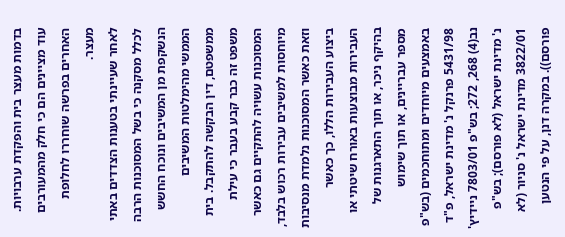בדמות מעצר בית והפקדת ערבויות. עוד מציינים הם כי חלק מהמעורבים האחרים בפרשה שוחררו לחלופת מעצר.
לאחר שעיינתי בטענות הצדדים באתי לכלל מסקנה כי בשל המסוכנות הרבה הנשקפת מן המשיבים ונוכח החשש הממשי מהימלטות המשיבים ממשפטם, דין הבקשה להתקבל. בית משפט זה כבר קבע בעבר כי עילת המסוכנות עשויה להתקיים גם כאשר מיוחסות למשיבים עבירות רכוש בלבד, וזאת כאשר המסוכנות נלמדת מנסיבות ביצוע העבירות הללו, כך כאשר העבירות מבוצעות באורח שיטתי או בהיקף ניכר, או תוך התארגנות של מספר עבריינים, או תוך שימוש באמצעים מיוחדים ומתוחכמים (בש"פ 5431/98 פרנקל נ' מדינת ישראל, פ"ד נב(4) 268, 272; בש"פ 7803/01 ניידיץ' נ' מדינת ישראל (לא פורסם); בש"פ 3822/01 מדינת ישראל נ' סניור (לא פורסם)). במקרה דנן, על פי הנטען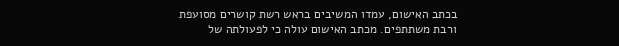בכתב האישום, עמדו המשיבים בראש רשת קושרים מסועפת ורבת משתתפים. מכתב האישום עולה כי לפעולתה של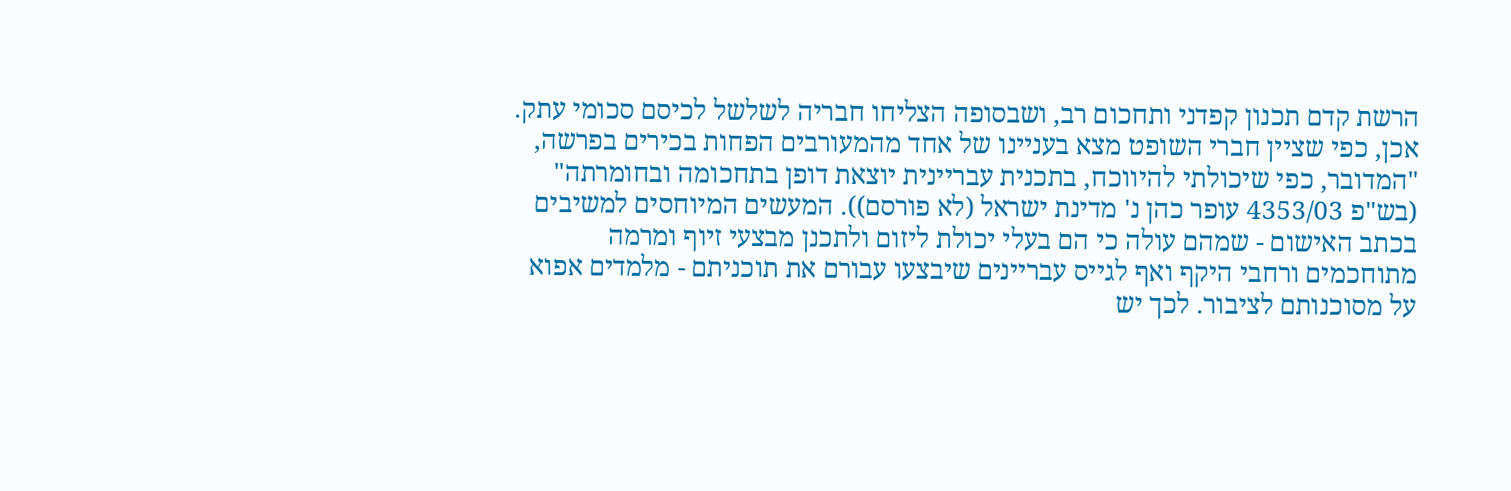הרשת קדם תכנון קפדני ותחכום רב, ושבסופה הצליחו חבריה לשלשל לכיסם סכומי עתק. אכן, כפי שציין חברי השופט מצא בעניינו של אחד מהמעורבים הפחות בכירים בפרשה, "המדובר, כפי שיכולתי להיווכח, בתכנית עבריינית יוצאת דופן בתחכומה ובחומרתה" (בש"פ 4353/03 עופר כהן נ' מדינת ישראל (לא פורסם)). המעשים המיוחסים למשיבים בכתב האישום - שמהם עולה כי הם בעלי יכולת ליזום ולתכנן מבצעי זיוף ומרמה מתוחכמים ורחבי היקף ואף לגייס עבריינים שיבצעו עבורם את תוכניתם - מלמדים אפוא על מסוכנותם לציבור. לכך יש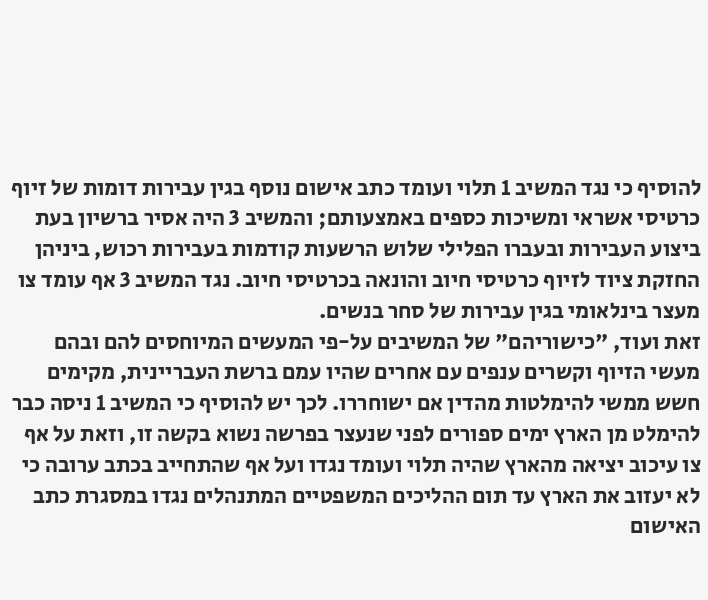להוסיף כי נגד המשיב 1 תלוי ועומד כתב אישום נוסף בגין עבירות דומות של זיוף כרטיסי אשראי ומשיכות כספים באמצעותם; והמשיב 3 היה אסיר ברשיון בעת ביצוע העבירות ובעברו הפלילי שלוש הרשעות קודמות בעבירות רכוש, ביניהן החזקת ציוד לזיוף כרטיסי חיוב והונאה בכרטיסי חיוב. נגד המשיב 3 אף עומד צו מעצר בינלאומי בגין עבירות של סחר בנשים.
זאת ועוד, "כישוריהם" של המשיבים על-פי המעשים המיוחסים להם ובהם מעשי הזיוף וקשרים ענפים עם אחרים שהיו עמם ברשת העבריינית, מקימים חשש ממשי להימלטות מהדין אם ישוחררו. לכך יש להוסיף כי המשיב 1 ניסה כבר להימלט מן הארץ ימים ספורים לפני שנעצר בפרשה נשוא בקשה זו, וזאת על אף צו עיכוב יציאה מהארץ שהיה תלוי ועומד נגדו ועל אף שהתחייב בכתב ערובה כי לא יעזוב את הארץ עד תום ההליכים המשפטיים המתנהלים נגדו במסגרת כתב האישום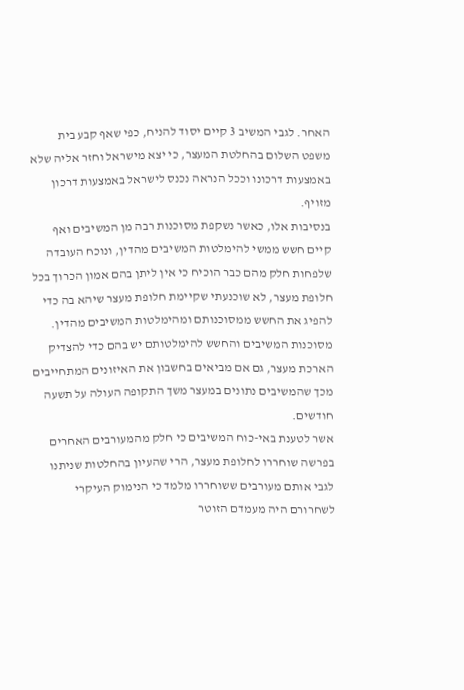האחר. לגבי המשיב 3 קיים יסוד להניח, כפי שאף קבע בית משפט השלום בהחלטת המעצר, כי יצא מישראל וחזר אליה שלא באמצעות דרכונו וככל הנראה נכנס לישראל באמצעות דרכון מזויף.
בנסיבות אלו, כאשר נשקפת מסוכנות רבה מן המשיבים ואף קיים חשש ממשי להימלטות המשיבים מהדין, ונוכח העובדה שלפחות חלק מהם כבר הוכיח כי אין ליתן בהם אמון הכרוך בכל חלופת מעצר, לא שוכנעתי שקיימת חלופת מעצר שיהא בה כדי להפיג את החשש ממסוכנותם ומהימלטות המשיבים מהדין. מסוכנות המשיבים והחשש להימלטותם יש בהם כדי להצדיק הארכת מעצר, גם אם מביאים בחשבון את האיזונים המתחייבים מכך שהמשיבים נתונים במעצר משך התקופה העולה על תשעה חודשים.
אשר לטענת באי-כוח המשיבים כי חלק מהמעורבים האחרים בפרשה שוחררו לחלופת מעצר, הרי שהעיון בהחלטות שניתנו לגבי אותם מעורבים ששוחררו מלמד כי הנימוק העיקרי לשחרורם היה מעמדם הזוטר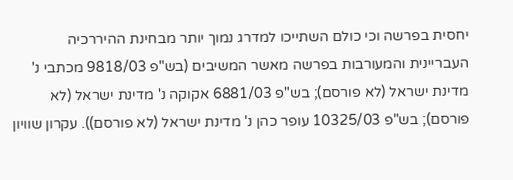יחסית בפרשה וכי כולם השתייכו למדרג נמוך יותר מבחינת ההיררכיה העבריינית והמעורבות בפרשה מאשר המשיבים (בש"פ 9818/03 מכתבי נ' מדינת ישראל (לא פורסם); בש"פ 6881/03 אקוקה נ' מדינת ישראל (לא פורסם); בש"פ 10325/03 עופר כהן נ' מדינת ישראל (לא פורסם)). עקרון שוויון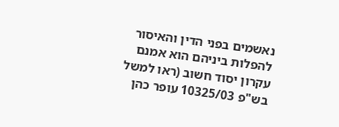נאשמים בפני הדין והאיסור להפלות ביניהם הוא אמנם עקרון יסוד חשוב (ראו למשל בש"פ 10325/03 עופר כהן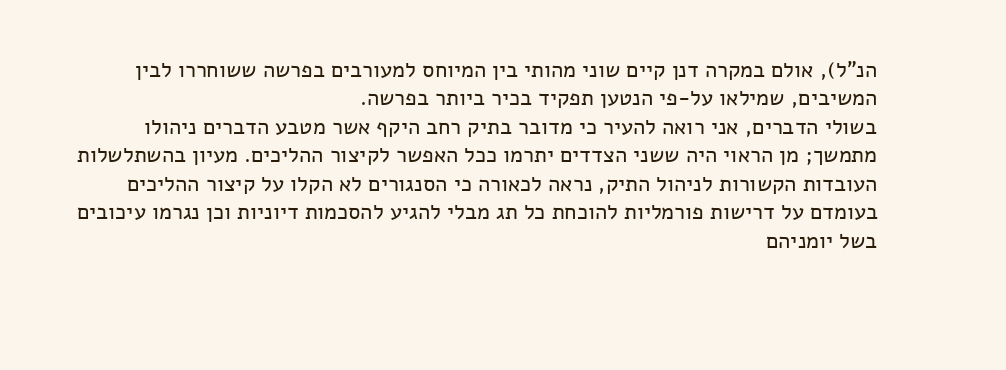הנ"ל), אולם במקרה דנן קיים שוני מהותי בין המיוחס למעורבים בפרשה ששוחררו לבין המשיבים, שמילאו על-פי הנטען תפקיד בכיר ביותר בפרשה.
בשולי הדברים, אני רואה להעיר כי מדובר בתיק רחב היקף אשר מטבע הדברים ניהולו מתמשך; מן הראוי היה ששני הצדדים יתרמו ככל האפשר לקיצור ההליכים. מעיון בהשתלשלות העובדות הקשורות לניהול התיק, נראה לכאורה כי הסנגורים לא הקלו על קיצור ההליכים בעומדם על דרישות פורמליות להוכחת כל תג מבלי להגיע להסכמות דיוניות וכן נגרמו עיכובים בשל יומניהם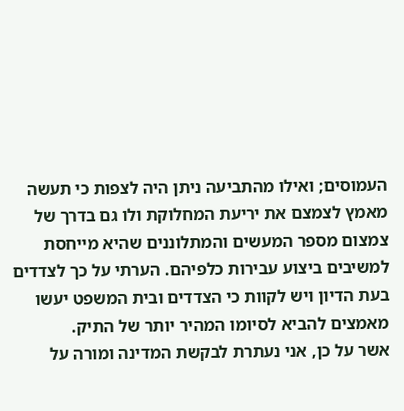העמוסים; ואילו מהתביעה ניתן היה לצפות כי תעשה מאמץ לצמצם את יריעת המחלוקת ולו גם בדרך של צמצום מספר המעשים והמתלוננים שהיא מייחסת למשיבים ביצוע עבירות כלפיהם. הערתי על כך לצדדים בעת הדיון ויש לקוות כי הצדדים ובית המשפט יעשו מאמצים להביא לסיומו המהיר יותר של התיק.
אשר על כן, אני נעתרת לבקשת המדינה ומורה על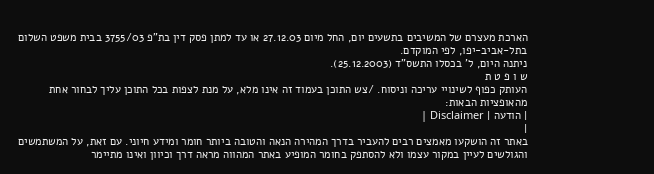הארכת מעצרם של המשיבים בתשעים יום, החל מיום 27.12.03 או עד למתן פסק דין בת"פ 3755/03 בבית משפט השלום בתל-אביב-יפו, לפי המוקדם.
ניתנה היום, ל' בכסלו התשס"ד (25.12.2003).
ש ו פ ט ת
העותק כפוף לשינויי עריכה וניסוח. /צש התוכן בעמוד זה אינו מלא, על מנת לצפות בכל התוכן עליך לבחור אחת מהאופציות הבאות:
| הודעה | Disclaimer |
|
באתר זה הושקעו מאמצים רבים להעביר בדרך המהירה הנאה והטובה ביותר חומר ומידע חיוני. עם זאת, על המשתמשים והגולשים לעיין במקור עצמו ולא להסתפק בחומר המופיע באתר המהווה מראה דרך וכיוון ואינו מתיימר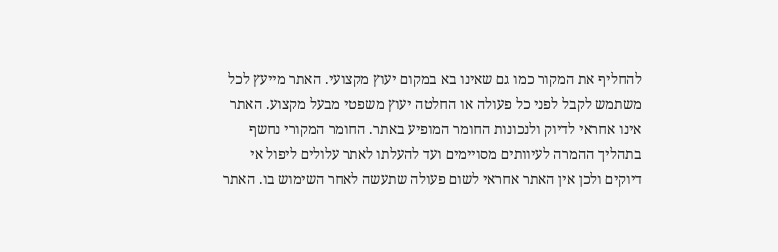להחליף את המקור כמו גם שאינו בא במקום יעוץ מקצועי. האתר מייעץ לכל משתמש לקבל לפני כל פעולה או החלטה יעוץ משפטי מבעל מקצוע. האתר אינו אחראי לדיוק ולנכונות החומר המופיע באתר. החומר המקורי נחשף בתהליך ההמרה לעיוותים מסויימים ועד להעלתו לאתר עלולים ליפול אי דיוקים ולכן אין האתר אחראי לשום פעולה שתעשה לאחר השימוש בו. האתר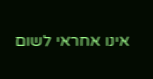אינו אחראי לשום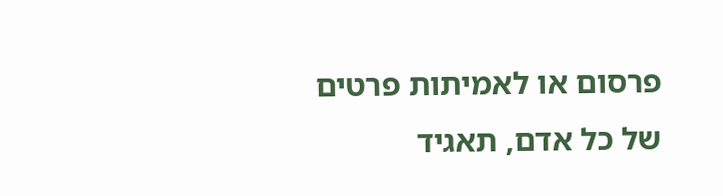פרסום או לאמיתות פרטים של כל אדם, תאגיד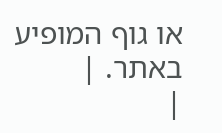או גוף המופיע באתר. |
|